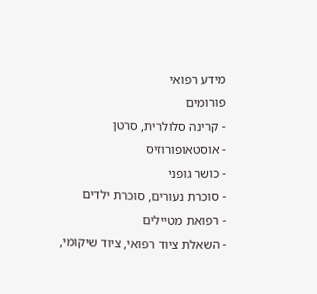מידע רפואי
פורומים
- קרינה סלולרית, סרטן
- אוסטאופורוזיס
- כושר גופני
- סוכרת נעורים, סוכרת ילדים
- רפואת מטיילים
- השאלת ציוד רפואי, ציוד שיקומי,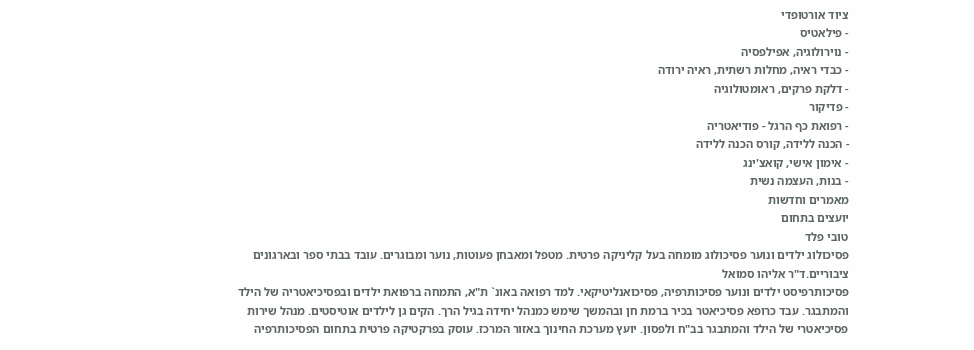ציוד אורטופדי
- פילאטיס
- נוירולוגיה, אפילפסיה
- כבדי ראיה, מחלות רשתית, ראיה ירודה
- דלקת פרקים, ראומטולוגיה
- פדיקור
- רפואת כף הרגל - פודיאטריה
- הכנה ללידה, קורס הכנה ללידה
- אימון אישי, קואצ'ינג
- בנות, העצמה נשית
מאמרים וחדשות
יועצים בתחום
טובי פלד
פסיכולוג ילדים ונוער פסיכולוג מומחה בעל קליניקה פרטית. מטפל ומאבחן פעוטות, נוער ומבוגרים. עובד בבתי ספר ובארגונים ציבוריים.ד"ר אליהו סמואל
פסיכותרפיסט ילדים ונוער פסיכותרפיה, פסיכואנליטיקאי. למד רפואה באונ` ת"א, התמחה ברפואת ילדים ובפסיכיאטריה של הילד והמתבגר. עבד כרופא פסיכיאטר בכיר ברמת חן ובהמשך שימש כמנהל יחידה בגיל הרך. הקים גן לילדים אוטיסטים. מנהל שירות פסיכיאטרי של הילד והמתבגר בב"ח ולפסון. יועץ מערכת החינוך באזור המרכז. עוסק בפרקטיקה פרטית בתחום הפסיכותרפיה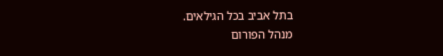בתל אביב בכל הגילאים.
מנהל הפורום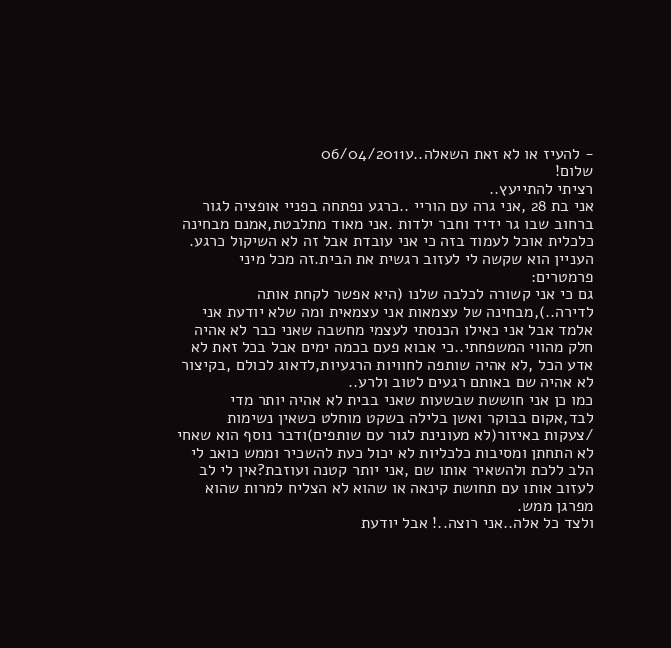- להעיז או לא זאת השאלה..ע06/04/2011
שלום!
רציתי להתייעץ..
אני בת 28 ,אני גרה עם הוריי ..כרגע נפתחה בפניי אופציה לגור ברחוב שבו גר ידיד וחבר ילדות .אני מאוד מתלבטת,אמנם מבחינה כלכלית אוכל לעמוד בזה כי אני עובדת אבל זה לא השיקול כרגע.
העניין הוא שקשה לי לעזוב רגשית את הבית.זה מכל מיני פרמטרים:
גם כי אני קשורה לכלבה שלנו (היא אפשר לקחת אותה לדירה..),מבחינה של עצמאות אני עצמאית ומה שלא יודעת אני אלמד אבל אני כאילו הכנסתי לעצמי מחשבה שאני כבר לא אהיה חלק מהווי המשפחתי..כי אבוא פעם בכמה ימים אבל בכל זאת לא אדע הכל ,לא אהיה שותפה לחוויות הרגעיות,לדאוג לכולם ,בקיצור לא אהיה שם באותם רגעים לטוב ולרע..
כמו כן אני חוששת שבשעות שאני בבית לא אהיה יותר מדי לבד,אקום בבוקר ואשן בלילה בשקט מוחלט כשאין נשימות /צעקות באיזור(לא מעונינת לגור עם שותפים)ודבר נוסף הוא שאחי לא התחתן ומסיבות כלכליות לא יכול כעת להשכיר וממש כואב לי הלב ללכת ולהשאיר אותו שם ,אני יותר קטנה ועוזבת?אין לי לב לעזוב אותו עם תחושת קינאה או שהוא לא הצליח למרות שהוא מפרגן ממש.
ולצד כל אלה..אני רוצה..! אבל יודעת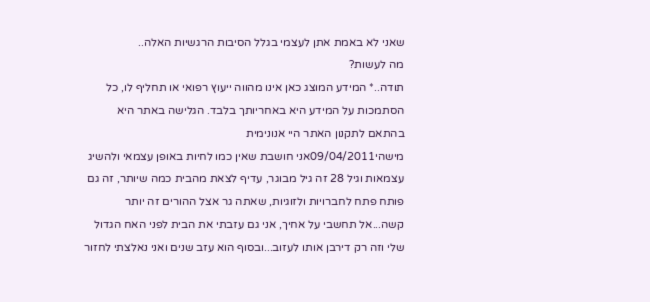שאני לא באמת אתן לעצמי בגלל הסיבות הרגשיות האלה..
מה לעשות?
תודה..* המידע המוצג כאן אינו מהווה ייעוץ רפואי או תחליף לו, כל הסתמכות על המידע היא באחריותך בלבד. הגלישה באתר היא בהתאם לתקנון האתר היי אנונימית
מישהי09/04/2011אני חושבת שאין כמו לחיות באופן עצמאי ולהשיג עצמאות וגיל 28 זה גיל מבוגר, עדיף לצאת מהבית כמה שיותר, זה גם פותח פתח לחברויות ולזוגיות, שאתה גר אצל ההורים זה יותר קשה...אל תחשבי על אחיך, אני גם עזבתי את הבית לפני האח הגדול שלי וזה רק דירבן אותו לעזוב...ובסוף הוא עזב שנים ואני נאלצתי לחזור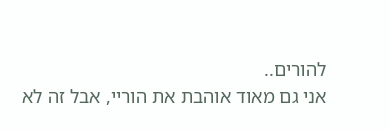להורים..
אני גם מאוד אוהבת את הוריי, אבל זה לא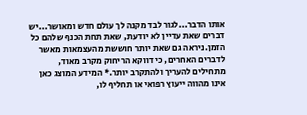אותו הדבר...לגור לבד מקנה לך עולם חדש ומאושר...יש דברים שאת עדיין לא יודעת, שאת תחת הכנף שלהם כל הזמן.ניראה גם שאת יותר חוששת מהעצמאות מאשר לדברים האחרים, כי דווקא הריחוק מקרב מאוד, מתחילים להעריך ולהתקרב יותר.* המידע המוצג כאן אינו מהווה ייעוץ רפואי או תחליף לו,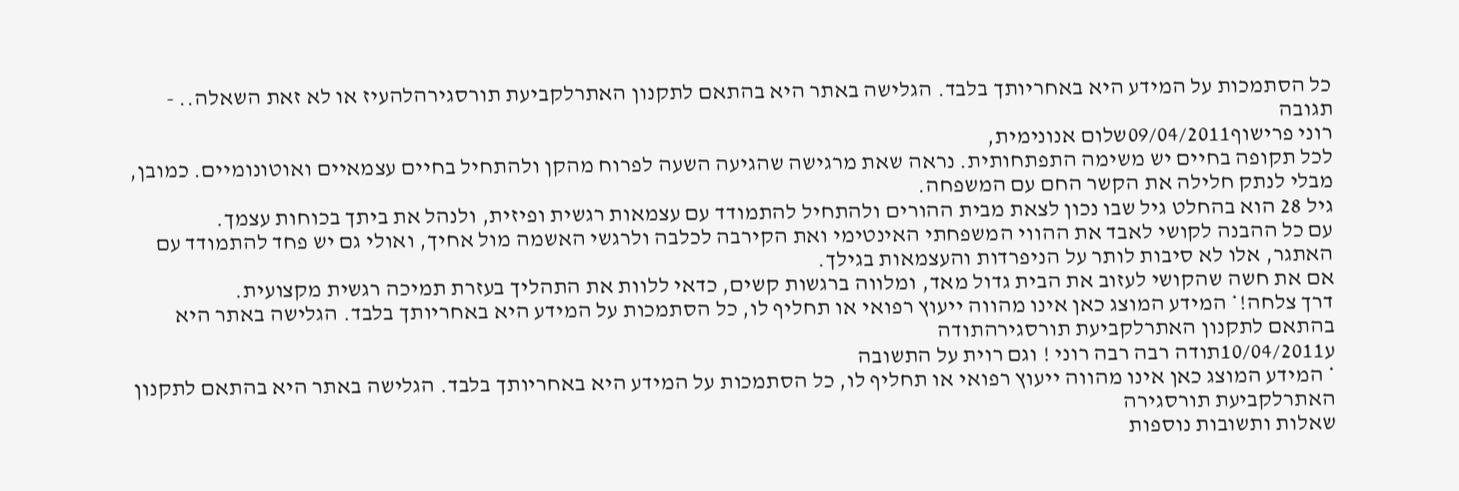כל הסתמכות על המידע היא באחריותך בלבד. הגלישה באתר היא בהתאם לתקנון האתרלקביעת תורסגירהלהעיז או לא זאת השאלה.. - תגובה
רוני פרישוף09/04/2011שלום אנונימית,
לכל תקופה בחיים יש משימה התפתחותית. נראה שאת מרגישה שהגיעה השעה לפרוח מהקן ולהתחיל בחיים עצמאיים ואוטונומיים. כמובן, מבלי לנתק חלילה את הקשר החם עם המשפחה.
גיל 28 הוא בהחלט גיל שבו נכון לצאת מבית ההורים ולהתחיל להתמודד עם עצמאות רגשית ופיזית, ולנהל את ביתך בכוחות עצמך.
עם כל ההבנה לקושי לאבד את ההווי המשפחתי האינטימי ואת הקירבה לכלבה ולרגשי האשמה מול אחיך, ואולי גם יש פחד להתמודד עם האתגר, אלו לא סיבות לותר על הניפרדות והעצמאות בגילך.
אם את חשה שהקושי לעזוב את הבית גדול מאד, ומלווה ברגשות קשים, כדאי ללוות את התהליך בעזרת תמיכה רגשית מקצועית.
דרך צלחה!* המידע המוצג כאן אינו מהווה ייעוץ רפואי או תחליף לו, כל הסתמכות על המידע היא באחריותך בלבד. הגלישה באתר היא בהתאם לתקנון האתרלקביעת תורסגירהתודה
ע10/04/2011תודה רבה רבה רוני ! וגם רוית על התשובה
* המידע המוצג כאן אינו מהווה ייעוץ רפואי או תחליף לו, כל הסתמכות על המידע היא באחריותך בלבד. הגלישה באתר היא בהתאם לתקנון האתרלקביעת תורסגירה
שאלות ותשובות נוספות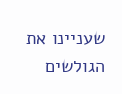שעניינו את הגולשים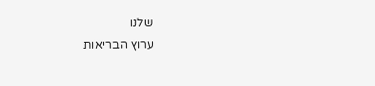שלנו
ערוץ הבריאות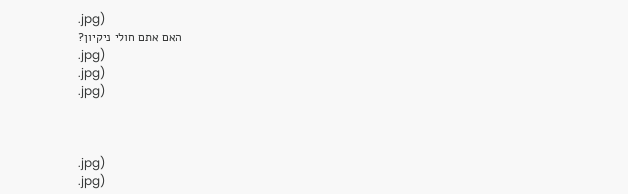.jpg)
האם אתם חולי ניקיון?
.jpg)
.jpg)
.jpg)



.jpg)
.jpg)